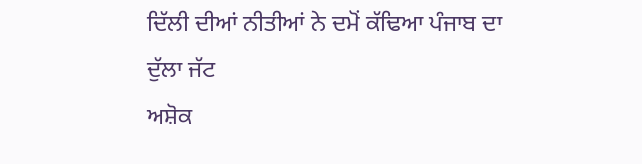ਦਿੱਲੀ ਦੀਆਂ ਨੀਤੀਆਂ ਨੇ ਦਮੋਂ ਕੱਢਿਆ ਪੰਜਾਬ ਦਾ ਦੁੱਲਾ ਜੱਟ
ਅਸ਼ੋਕ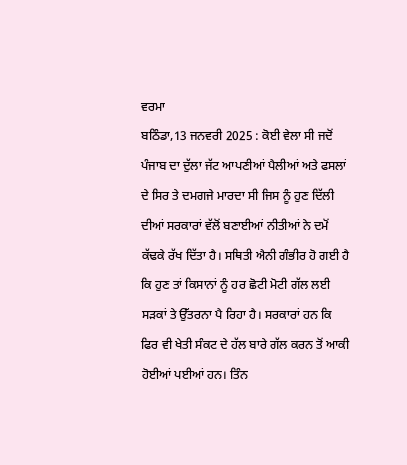ਵਰਮਾ
ਬਠਿੰਡਾ,13 ਜਨਵਰੀ 2025 : ਕੋਈ ਵੇਲਾ ਸੀ ਜਦੋਂ ਪੰਜਾਬ ਦਾ ਦੁੱਲਾ ਜੱਟ ਆਪਣੀਆਂ ਪੈਲੀਆਂ ਅਤੇ ਫਸਲਾਂ ਦੇ ਸਿਰ ਤੇ ਦਮਗਜੇ ਮਾਰਦਾ ਸੀ ਜਿਸ ਨੂੰ ਹੁਣ ਦਿੱਲੀ ਦੀਆਂ ਸਰਕਾਰਾਂ ਵੱਲੋਂ ਬਣਾਈਆਂ ਨੀਤੀਆਂ ਨੇ ਦਮੋਂ ਕੱਢਕੇ ਰੱਖ ਦਿੱਤਾ ਹੈ। ਸਥਿਤੀ ਐਨੀ ਗੰਭੀਰ ਹੋ ਗਈ ਹੈ ਕਿ ਹੁਣ ਤਾਂ ਕਿਸਾਨਾਂ ਨੂੰ ਹਰ ਛੋਟੀ ਮੋਟੀ ਗੱਲ ਲਈ ਸੜਕਾਂ ਤੇ ਉੱਤਰਨਾ ਪੈ ਰਿਹਾ ਹੈ। ਸਰਕਾਰਾਂ ਹਨ ਕਿ ਫਿਰ ਵੀ ਖੇਤੀ ਸੰਕਟ ਦੇ ਹੱਲ ਬਾਰੇ ਗੱਲ ਕਰਨ ਤੋਂ ਆਕੀ ਹੋਈਆਂ ਪਈਆਂ ਹਨ। ਤਿੰਨ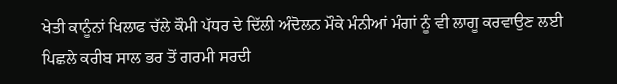ਖੇਤੀ ਕਾਨੂੰਨਾਂ ਖਿਲਾਫ ਚੱਲੇ ਕੌਮੀ ਪੱਧਰ ਦੇ ਦਿੱਲੀ ਅੰਦੋਲਨ ਮੌਕੇ ਮੰਨੀਆਂ ਮੰਗਾਂ ਨੂੰ ਵੀ ਲਾਗੂ ਕਰਵਾਉਣ ਲਈ ਪਿਛਲੇ ਕਰੀਬ ਸਾਲ ਭਰ ਤੋਂ ਗਰਮੀ ਸਰਦੀ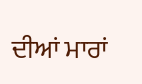ਦੀਆਂ ਮਾਰਾਂ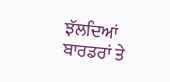ਝੱਲਦਿਆਂ ਬਾਰਡਰਾਂ ਤੇ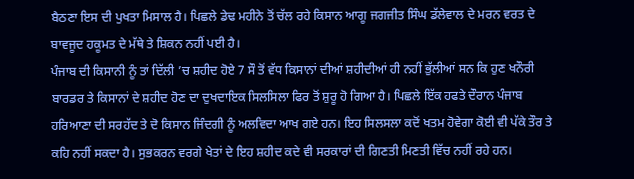ਬੈਠਣਾ ਇਸ ਦੀ ਪੁਖਤਾ ਮਿਸਾਲ ਹੈ। ਪਿਛਲੇ ਡੇਢ ਮਹੀਨੇ ਤੋਂ ਚੱਲ ਰਹੇ ਕਿਸਾਨ ਆਗੂ ਜਗਜੀਤ ਸਿੰਘ ਡੱਲੇਵਾਲ ਦੇ ਮਰਨ ਵਰਤ ਦੇ ਬਾਵਜੂਦ ਹਕੂਮਤ ਦੇ ਮੱਥੇ ਤੇ ਸ਼ਿਕਨ ਨਹੀਂ ਪਈ ਹੈ।
ਪੰਜਾਬ ਦੀ ਕਿਸਾਨੀ ਨੂੰ ਤਾਂ ਦਿੱਲੀ ’ਚ ਸ਼ਹੀਦ ਹੋਏ 7 ਸੌ ਤੋਂ ਵੱਧ ਕਿਸਾਨਾਂ ਦੀਆਂ ਸ਼ਹੀਦੀਆਂ ਹੀ ਨਹੀਂ ਭੁੱਲੀਆਂ ਸਨ ਕਿ ਹੁਣ ਖਨੌਰੀ ਬਾਰਡਰ ਤੇ ਕਿਸਾਨਾਂ ਦੇ ਸ਼ਹੀਦ ਹੋਣ ਦਾ ਦੁਖਦਾਇਕ ਸਿਲਸਿਲਾ ਫਿਰ ਤੋਂ ਸ਼ੁਰੂ ਹੋ ਗਿਆ ਹੈ। ਪਿਛਲੇ ਇੱਕ ਹਫਤੇ ਦੌਰਾਨ ਪੰਜਾਬ ਹਰਿਆਣਾ ਦੀ ਸਰਹੱਦ ਤੇ ਦੋ ਕਿਸਾਨ ਜਿੰਦਗੀ ਨੂੰ ਅਲਵਿਦਾ ਆਖ ਗਏ ਹਨ। ਇਹ ਸਿਲਸਲਾ ਕਦੋਂ ਖਤਮ ਹੋਵੇਗਾ ਕੋਈ ਵੀ ਪੱਕੇ ਤੌਰ ਤੇ ਕਹਿ ਨਹੀਂ ਸਕਦਾ ਹੈ। ਸੁਭਕਰਨ ਵਰਗੇ ਖੇਤਾਂ ਦੇ ਇਹ ਸ਼ਹੀਦ ਕਦੇ ਵੀ ਸਰਕਾਰਾਂ ਦੀ ਗਿਣਤੀ ਮਿਣਤੀ ਵਿੱਚ ਨਹੀਂ ਰਹੇ ਹਨ।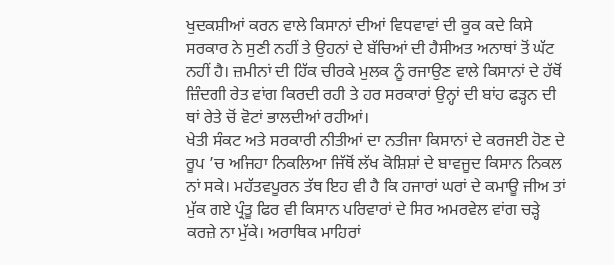ਖੁਦਕਸ਼ੀਆਂ ਕਰਨ ਵਾਲੇ ਕਿਸਾਨਾਂ ਦੀਆਂ ਵਿਧਵਾਵਾਂ ਦੀ ਕੂਕ ਕਦੇ ਕਿਸੇ ਸਰਕਾਰ ਨੇ ਸੁਣੀ ਨਹੀਂ ਤੇ ਉਹਨਾਂ ਦੇ ਬੱਚਿਆਂ ਦੀ ਹੈਸੀਅਤ ਅਨਾਥਾਂ ਤੋਂ ਘੱਟ ਨਹੀਂ ਹੈ। ਜ਼ਮੀਨਾਂ ਦੀ ਹਿੱਕ ਚੀਰਕੇ ਮੁਲਕ ਨੂੰ ਰਜਾਉਣ ਵਾਲੇ ਕਿਸਾਨਾਂ ਦੇ ਹੱਥੋਂ ਜ਼ਿੰਦਗੀ ਰੇਤ ਵਾਂਗ ਕਿਰਦੀ ਰਹੀ ਤੇ ਹਰ ਸਰਕਾਰਾਂ ਉਨ੍ਹਾਂ ਦੀ ਬਾਂਹ ਫੜ੍ਹਨ ਦੀ ਥਾਂ ਰੇਤੇ ਚੋਂ ਵੋਟਾਂ ਭਾਲਦੀਆਂ ਰਹੀਆਂ।
ਖੇਤੀ ਸੰਕਟ ਅਤੇ ਸਰਕਾਰੀ ਨੀਤੀਆਂ ਦਾ ਨਤੀਜਾ ਕਿਸਾਨਾਂ ਦੇ ਕਰਜਈ ਹੋਣ ਦੇ ਰੂਪ ’ਚ ਅਜਿਹਾ ਨਿਕਲਿਆ ਜਿੱਥੋਂ ਲੱਖ ਕੋਸ਼ਿਸ਼ਾਂ ਦੇ ਬਾਵਜੂਦ ਕਿਸਾਨ ਨਿਕਲ ਨਾਂ ਸਕੇ। ਮਹੱਤਵਪੂਰਨ ਤੱਥ ਇਹ ਵੀ ਹੈ ਕਿ ਹਜਾਰਾਂ ਘਰਾਂ ਦੇ ਕਮਾਊ ਜੀਅ ਤਾਂ ਮੁੱਕ ਗਏ ਪ੍ਰੰਤੂ ਫਿਰ ਵੀ ਕਿਸਾਨ ਪਰਿਵਾਰਾਂ ਦੇ ਸਿਰ ਅਮਰਵੇਲ ਵਾਂਗ ਚੜ੍ਹੇ ਕਰਜ਼ੇ ਨਾ ਮੁੱਕੇ। ਅਰਾਥਿਕ ਮਾਹਿਰਾਂ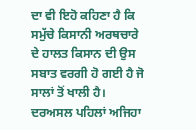ਦਾ ਵੀ ਇਹੋ ਕਹਿਣਾ ਹੈ ਕਿ ਸਮੁੱਚੇ ਕਿਸਾਨੀ ਅਰਥਚਾਰੇ ਦੇ ਹਾਲਤ ਕਿਸਾਨ ਦੀ ਉਸ ਸਬਾਤ ਵਰਗੀ ਹੋ ਗਈ ਹੈ ਜੋ ਸਾਲਾਂ ਤੋਂ ਖਾਲੀ ਹੈ। ਦਰਅਸਲ ਪਹਿਲਾਂ ਅਜਿਹਾ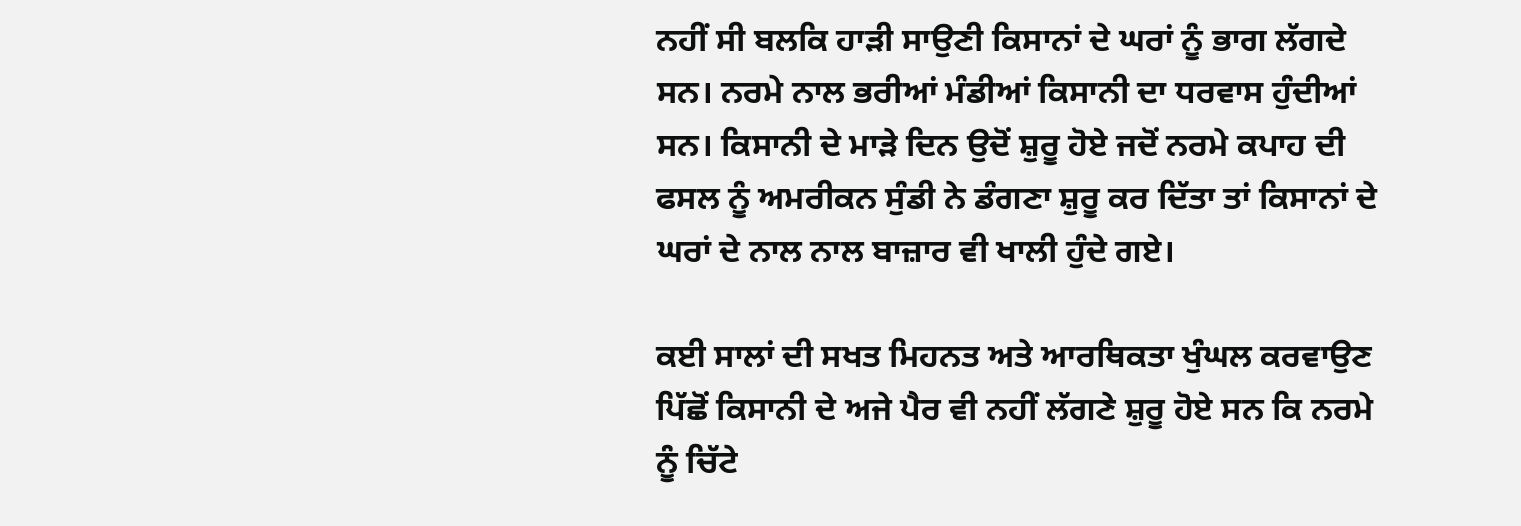ਨਹੀਂ ਸੀ ਬਲਕਿ ਹਾੜੀ ਸਾਉਣੀ ਕਿਸਾਨਾਂ ਦੇ ਘਰਾਂ ਨੂੰ ਭਾਗ ਲੱਗਦੇ ਸਨ। ਨਰਮੇ ਨਾਲ ਭਰੀਆਂ ਮੰਡੀਆਂ ਕਿਸਾਨੀ ਦਾ ਧਰਵਾਸ ਹੁੰਦੀਆਂ ਸਨ। ਕਿਸਾਨੀ ਦੇ ਮਾੜੇ ਦਿਨ ਉਦੋਂ ਸ਼ੁਰੂ ਹੋਏ ਜਦੋਂ ਨਰਮੇ ਕਪਾਹ ਦੀ ਫਸਲ ਨੂੰ ਅਮਰੀਕਨ ਸੁੰਡੀ ਨੇ ਡੰਗਣਾ ਸ਼ੁਰੂ ਕਰ ਦਿੱਤਾ ਤਾਂ ਕਿਸਾਨਾਂ ਦੇ ਘਰਾਂ ਦੇ ਨਾਲ ਨਾਲ ਬਾਜ਼ਾਰ ਵੀ ਖਾਲੀ ਹੁੰਦੇ ਗਏ।

ਕਈ ਸਾਲਾਂ ਦੀ ਸਖਤ ਮਿਹਨਤ ਅਤੇ ਆਰਥਿਕਤਾ ਖੁੰਘਲ ਕਰਵਾਉਣ ਪਿੱਛੋਂ ਕਿਸਾਨੀ ਦੇ ਅਜੇ ਪੈਰ ਵੀ ਨਹੀਂ ਲੱਗਣੇ ਸ਼ੁਰੂ ਹੋਏ ਸਨ ਕਿ ਨਰਮੇ ਨੂੰ ਚਿੱਟੇ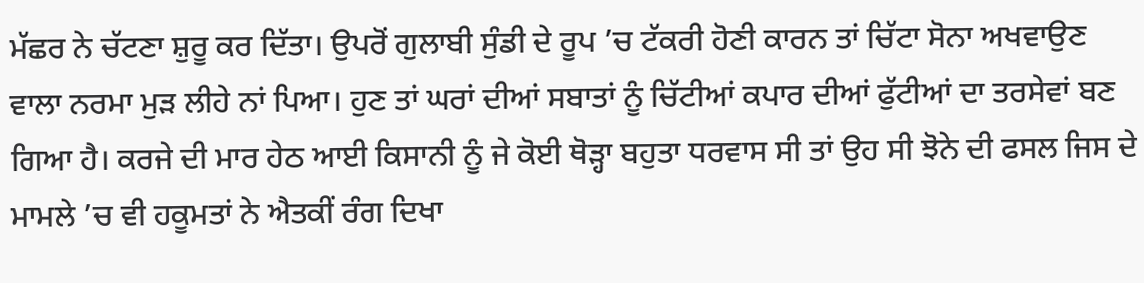ਮੱਛਰ ਨੇ ਚੱਟਣਾ ਸ਼ੁਰੂ ਕਰ ਦਿੱਤਾ। ਉਪਰੋਂ ਗੁਲਾਬੀ ਸੁੰਡੀ ਦੇ ਰੂਪ ’ਚ ਟੱਕਰੀ ਹੋਣੀ ਕਾਰਨ ਤਾਂ ਚਿੱਟਾ ਸੋਨਾ ਅਖਵਾਉਣ ਵਾਲਾ ਨਰਮਾ ਮੁੜ ਲੀਹੇ ਨਾਂ ਪਿਆ। ਹੁਣ ਤਾਂ ਘਰਾਂ ਦੀਆਂ ਸਬਾਤਾਂ ਨੂੰ ਚਿੱਟੀਆਂ ਕਪਾਰ ਦੀਆਂ ਫੁੱਟੀਆਂ ਦਾ ਤਰਸੇਵਾਂ ਬਣ ਗਿਆ ਹੈ। ਕਰਜੇ ਦੀ ਮਾਰ ਹੇਠ ਆਈ ਕਿਸਾਨੀ ਨੂੰ ਜੇ ਕੋਈ ਥੋੜ੍ਹਾ ਬਹੁਤਾ ਧਰਵਾਸ ਸੀ ਤਾਂ ਉਹ ਸੀ ਝੋਨੇ ਦੀ ਫਸਲ ਜਿਸ ਦੇ ਮਾਮਲੇ ’ਚ ਵੀ ਹਕੂਮਤਾਂ ਨੇ ਐਤਕੀਂ ਰੰਗ ਦਿਖਾ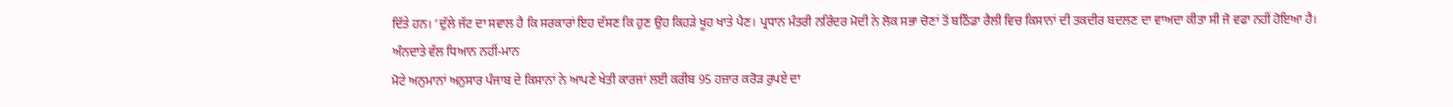ਦਿੱਤੇ ਹਨ। ‘ਦੁੱਲੇ ਜੱਟ ਦਾ ਸਵਾਲ ਹੈ ਕਿ ਸਰਕਾਰਾਂ ਇਹ ਦੱਸਣ ਕਿ ਹੁਣ ਉਹ ਕਿਹੜੇ ਖੂਹ ਖਾਤੇ ਪੈਣ। ਪ੍ਰਧਾਨ ਮੰਤਰੀ ਨਰਿੰਦਰ ਮੋਦੀ ਨੇ ਲੋਕ ਸਭਾ ਚੋਣਾਂ ਤੋਂ ਬਠਿੰਡਾ ਰੈਲੀ ਵਿਚ ਕਿਸਾਨਾਂ ਦੀ ਤਕਦੀਰ ਬਦਲਣ ਦਾ ਵਾਅਦਾ ਕੀਤਾ ਸੀ ਜੋ ਵਫਾ ਨਹੀਂ ਹੋਇਆ ਹੈ।
ਅੰਨਦਾਤੇ ਵੱਲ ਧਿਆਨ ਨਹੀਂ-ਮਾਨ
ਮੋਟੇ ਅਨੁਮਾਨਾਂ ਅਨੁਸਾਰ ਪੰਜਾਬ ਦੇ ਕਿਸਾਨਾਂ ਨੇ ਆਪਣੇ ਖੇਤੀ ਕਾਰਜਾਂ ਲਈ ਕਰੀਬ 95 ਹਜ਼ਾਰ ਕਰੋੜ ਰੁਪਏ ਦਾ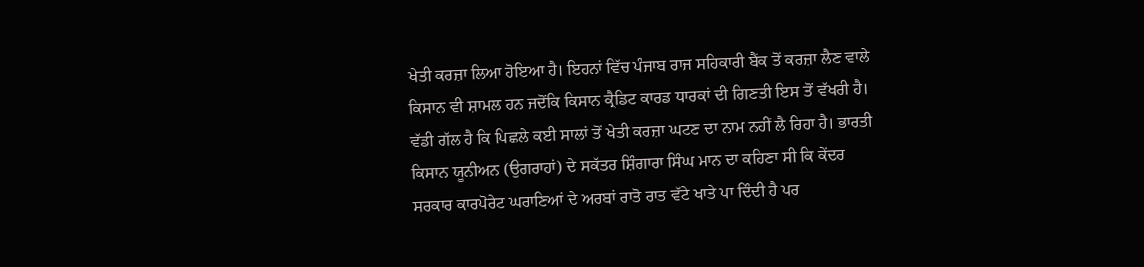ਖੇਤੀ ਕਰਜ਼ਾ ਲਿਆ ਹੋਇਆ ਹੈ। ਇਹਨਾਂ ਵਿੱਚ ਪੰਜਾਬ ਰਾਜ ਸਹਿਕਾਰੀ ਬੈਂਕ ਤੋਂ ਕਰਜ਼ਾ ਲੈਣ ਵਾਲੇ ਕਿਸਾਨ ਵੀ ਸ਼ਾਮਲ ਹਨ ਜਦੋਂਕਿ ਕਿਸਾਨ ਕ੍ਰੈਡਿਟ ਕਾਰਡ ਧਾਰਕਾਂ ਦੀ ਗਿਣਤੀ ਇਸ ਤੋਂ ਵੱਖਰੀ ਹੈ। ਵੱਡੀ ਗੱਲ ਹੈ ਕਿ ਪਿਛਲੇ ਕਈ ਸਾਲਾਂ ਤੋਂ ਖੇਤੀ ਕਰਜ਼ਾ ਘਟਣ ਦਾ ਨਾਮ ਨਹੀਂ ਲੈ ਰਿਹਾ ਹੈ। ਭਾਰਤੀ ਕਿਸਾਨ ਯੂਨੀਅਨ (ਉਗਰਾਹਾਂ) ਦੇ ਸਕੱਤਰ ਸ਼ਿੰਗਾਰਾ ਸਿੰਘ ਮਾਨ ਦਾ ਕਹਿਣਾ ਸੀ ਕਿ ਕੇਂਦਰ ਸਰਕਾਰ ਕਾਰਪੋਰੇਟ ਘਰਾਣਿਆਂ ਦੇ ਅਰਬਾਂ ਰਾਤੋ ਰਾਤ ਵੱਟੇ ਖਾਤੇ ਪਾ ਦਿੰਦੀ ਹੈ ਪਰ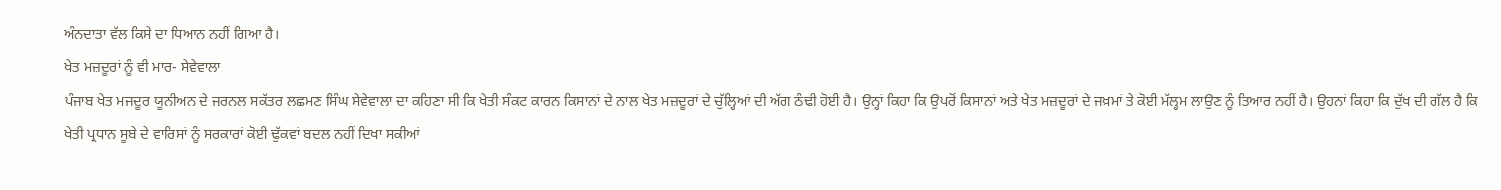ਅੰਨਦਾਤਾ ਵੱਲ ਕਿਸੇ ਦਾ ਧਿਆਨ ਨਹੀਂ ਗਿਆ ਹੈ।
ਖੇਤ ਮਜ਼ਦੂਰਾਂ ਨੂੰ ਵੀ ਮਾਰ- ਸੇਵੇਵਾਲਾ
ਪੰਜਾਬ ਖੇਤ ਮਜਦੂਰ ਯੂਨੀਅਨ ਦੇ ਜਰਨਲ ਸਕੱਤਰ ਲਛਮਣ ਸਿੰਘ ਸੇਵੇਵਾਲਾ ਦਾ ਕਹਿਣਾ ਸੀ ਕਿ ਖੇਤੀ ਸੰਕਟ ਕਾਰਨ ਕਿਸਾਨਾਂ ਦੇ ਨਾਲ ਖੇਤ ਮਜ਼ਦੂਰਾਂ ਦੇ ਚੁੱਲ੍ਹਿਆਂ ਦੀ ਅੱਗ ਠੰਢੀ ਹੋਈ ਹੈ। ਉਨ੍ਹਾਂ ਕਿਹਾ ਕਿ ਉਪਰੋਂ ਕਿਸਾਨਾਂ ਅਤੇ ਖੇਤ ਮਜ਼ਦੂਰਾਂ ਦੇ ਜਖ਼ਮਾਂ ਤੇ ਕੋਈ ਮੱਲ੍ਹਮ ਲਾਉਣ ਨੂੰ ਤਿਆਰ ਨਹੀਂ ਹੈ। ਉਹਨਾਂ ਕਿਹਾ ਕਿ ਦੁੱਖ ਦੀ ਗੱਲ ਹੈ ਕਿ ਖੇਤੀ ਪ੍ਰਧਾਨ ਸੂਬੇ ਦੇ ਵਾਰਿਸਾਂ ਨੂੰ ਸਰਕਾਰਾਂ ਕੋਈ ਢੁੱਕਵਾਂ ਬਦਲ ਨਹੀਂ ਦਿਖਾ ਸਕੀਆਂ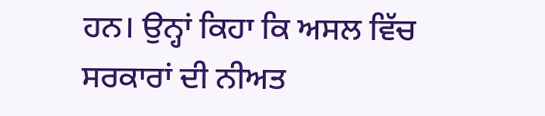ਹਨ। ਉਨ੍ਹਾਂ ਕਿਹਾ ਕਿ ਅਸਲ ਵਿੱਚ ਸਰਕਾਰਾਂ ਦੀ ਨੀਅਤ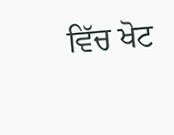ਵਿੱਚ ਖੋਟ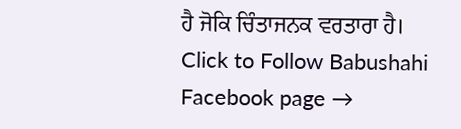ਹੈ ਜੋਕਿ ਚਿੰਤਾਜਨਕ ਵਰਤਾਰਾ ਹੈ।
Click to Follow Babushahi Facebook page →